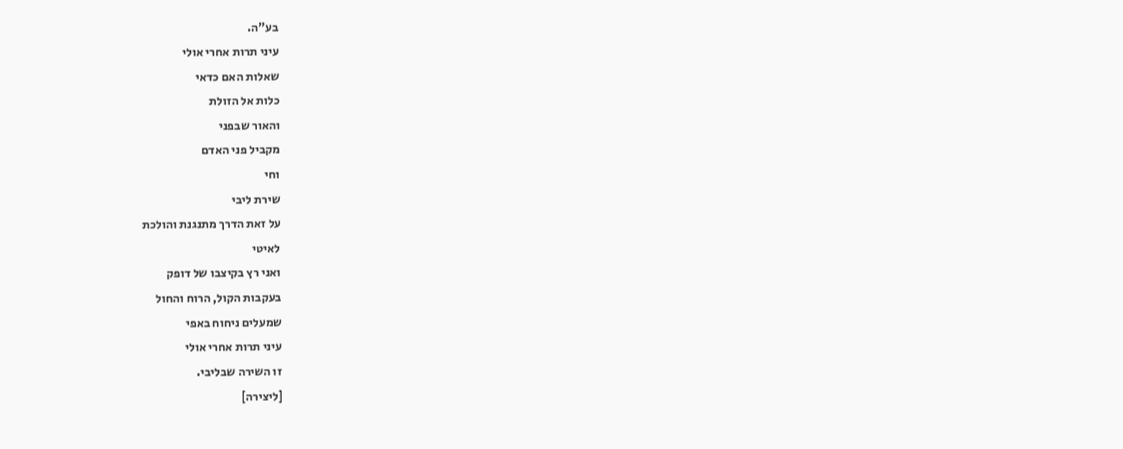בע"ה.
עיני תרות אחרי אולי
שאלות האם כדאי
כלות אל הזולת
והאור שבפני
מקביל פני האדם
וחי
שירת ליבי
על זאת הדרך מתנגנת והולכת
לאיטי
ואני רץ בקיצבו של דופק
בעקבות הקול, הרוח והחול
שמעלים ניחוח באפי
עיני תרות אחרי אולי
זו השירה שבליבי.
[ליצירה]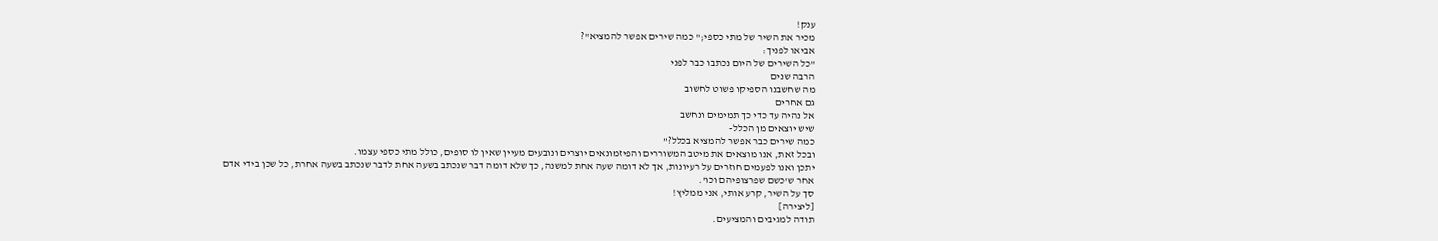ענק!
מכיר את השיר של מתי כספי;" כמה שירים אפשר להמציא"?
אביאו לפניך:
"כל השירים של היום נכתבו כבר לפני
הרבה שנים
מה שחשבנו הספיקו פשוט לחשוב
גם אחרים
אל נהיה עד כדי כך תמימים ונחשב
שיש יוצאים מן הכלל-
כמה שירים כבר אפשר להמציא בכלל?"
ובכל זאת, אנו מוצאים את מיטב המשוררים והפיזמונאים יוצרים ונובעים מעיין שאין לו סופים, כולל מתי כספי עצמו.
יתכן ואנו לפעמים חוזרים על רעיונות, אך לא דומה שעה אחת למשנה, כך שלא דומה דבר שנכתב בשעה אחת לדבר שנכתב בשעה אחרת, כל שכן בידי אדם אחר ש'כשם שפרצופיהם וכו'.
סך על השיר, קרע אותי, אני ממליץ!
[ליצירה]
תודה למגיבים והמציעים.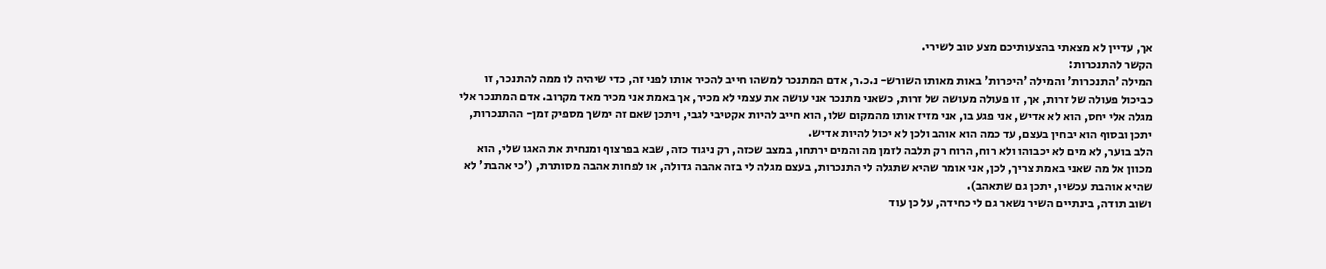אך, עדיין לא מצאתי בהצעותיכם מצע טוב לשירי.
הקשר להתנכרות:
המילה 'התנכרות' והמילה 'היכּרות' באות מאותו השורש- נ.כ.ר, אדם המתנכר למשהו חייב להכיר אותו לפני זה, כדי שיהיה לו ממה להתנכר, זו כביכול פעולה של זרות, אך, זו פעולה מעושה של זרות, כשאני מתנכר אני עושה את עצמי לא מכיר, אך באמת אני מכיר מאד מקרוב. אדם המתנכר אלי מגלה אלי יחס, הוא לא אדיש, אני פגע בו, אני מזיז אותו מהמקום שלו, הוא חייב להיות אקטיבי לגבי, ויתכן שאם זה ימשך מספיק זמן- ההתנכרות, יתכן ובסוף הוא יבחין בעצם, עד כמה הוא אוהב ולכן לא יכול להיות אדיש.
הלב בוער, לא מים לא יכבוהו ולא רוח, הרוח רק תלבה לזמן מה והמים ירתחו, במצב שכזה, רק ניגוד כזה, שבא בפרצוף ומנחית את האגו שלי, הוא מכוון אל מה שאני באמת צריך, לכן, אני אומר שהיא שתגלה לי התנכרות, בעצם מגלה לי בזה אהבה גדולה, או לפחות אהבה מסותרת, ('כי אהבת' לא שהיא אוהבת עכשיו, יתכן גם שתאהב).
ושוב תודה, בינתיים השיר נשאר גם לי כחידה, על כן עוד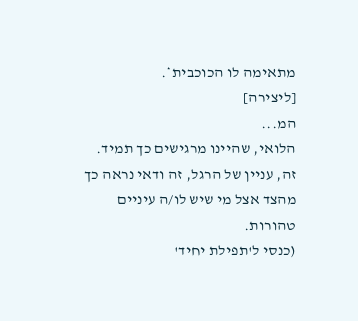מתאימה לו הכוכבית*.
[ליצירה]
המ...
הלואי, שהיינו מרגישים כך תמיד.
זה, עניין של הרגל, זה ודאי נראה כך מהצד אצל מי שיש לו/ה עיניים טהורות.
(כנסי ל'תפילת יחיד'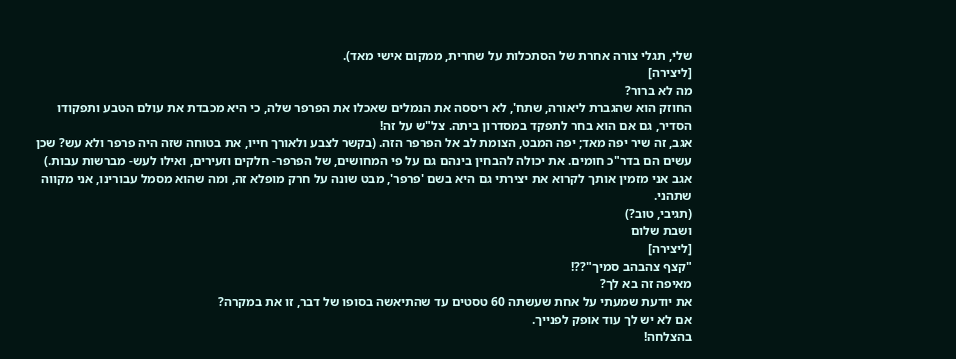שלי, תגלי צורה אחרת של הסתכלות על שחרית, ממקום אישי מאד).
[ליצירה]
מה לא ברור?
החוזק הוא שהגברת ליאורה, שתח', לא ריססה את הנמלים שאכלו את הפרפר שלה, כי היא מכבדת את עולם הטבע ותפקודו הסדיר, גם אם הוא בחר לתפקד במסדרון ביתה. צל"ש על זה!
אגב, זה שיר יפה מאד; יפה המבט, הצומת לב אל הפרפר הזה. (בקשר לצבע ולאורך חייו, את בטוחה שזה היה פרפר ולא עש? שכן עשים הם בדר"כ חומים. את יכולה להבחין בינהם גם על פי המחושים, של הפרפר- חלקים וזעירים, ואילו לעש- מברשות עבות.)
אגב אני מזמין אותך לקרוא את יצירתי גם היא בשם 'פרפר', מבט שונה על חרק מופלא זה, ומה שהוא מסמל עבורינו, אני מקווה שתהני.
(תגיבי, טוב?)
ושבת שלום
[ליצירה]
"קצף צהבהב סמיך"??!
מאיפה זה בא לך?
את יודעת שמעתי על אחת שעשתה 60 טסטים עד שהתיאשה בסופו של דבר, זו את במקרה?
אם לא יש לך עוד אופק לפנייך.
בהצלחה!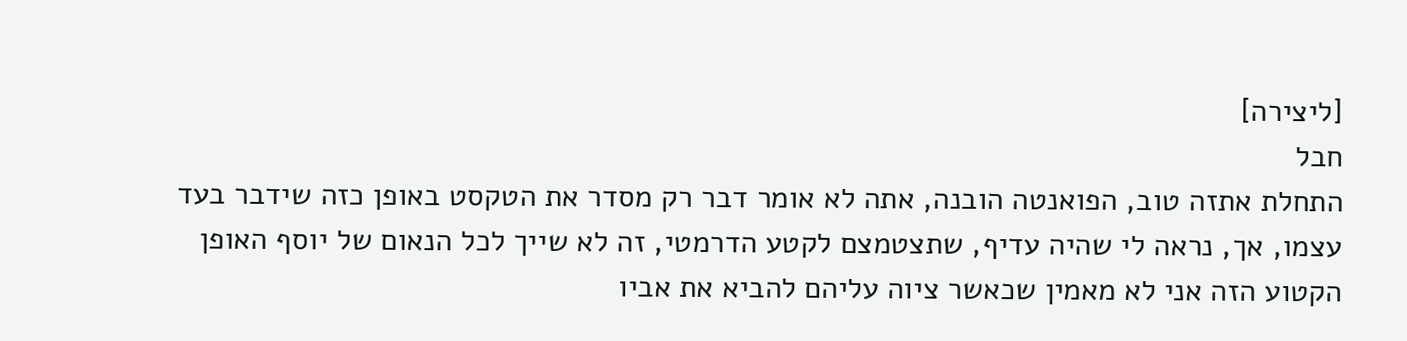[ליצירה]
חבל
התחלת אתזה טוב, הפואנטה הובנה, אתה לא אומר דבר רק מסדר את הטקסט באופן כזה שידבר בעד עצמו, אך, נראה לי שהיה עדיף, שתצטמצם לקטע הדרמטי, זה לא שייך לכל הנאום של יוסף האופן הקטוע הזה אני לא מאמין שכאשר ציוה עליהם להביא את אביו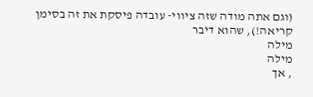(וגם אתה מודה שזה ציווי- עובדה פיסקת את זה בסימן קריאה!), שהוא דיבר
מילה
מילה
, אך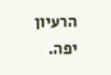הרעיון יפה.